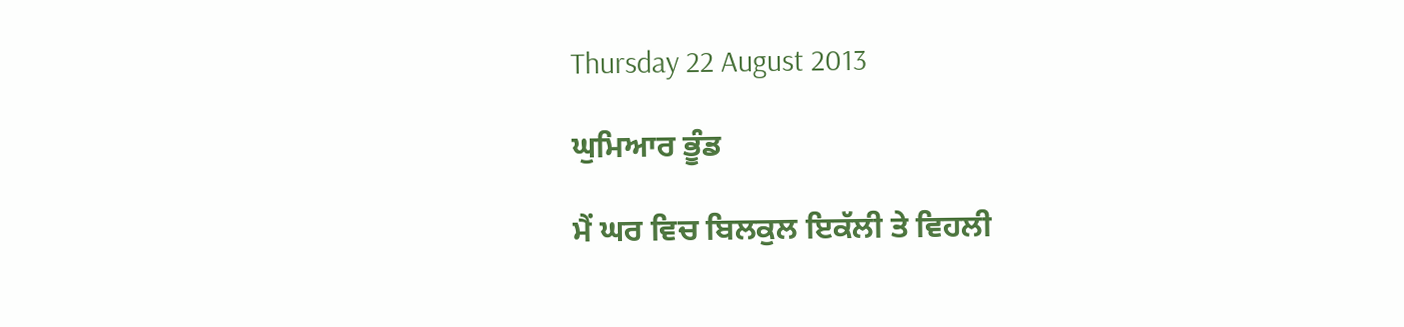Thursday 22 August 2013

ਘੁਮਿਆਰ ਭੂੰਡ

ਮੈਂ ਘਰ ਵਿਚ ਬਿਲਕੁਲ ਇਕੱਲੀ ਤੇ ਵਿਹਲੀ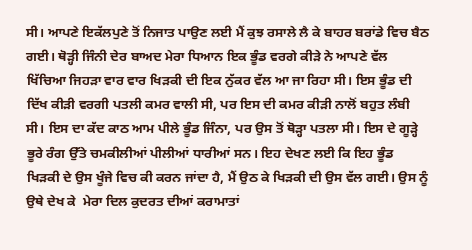ਸੀ। ਆਪਣੇ ਇਕੱਲਪੁਣੇ ਤੋਂ ਨਿਜਾਤ ਪਾਉਣ ਲਈ ਮੈਂ ਕੁਝ ਰਸਾਲੇ ਲੈ ਕੇ ਬਾਹਰ ਬਰਾਂਡੇ ਵਿਚ ਬੈਠ ਗਈ। ਥੋੜ੍ਹੀ ਜਿੰਨੀ ਦੇਰ ਬਾਅਦ ਮੇਰਾ ਧਿਆਨ ਇਕ ਭੂੰਡ ਵਰਗੇ ਕੀੜੇ ਨੇ ਆਪਣੇ ਵੱਲ ਖਿੱਚਿਆ ਜਿਹੜਾ ਵਾਰ ਵਾਰ ਖਿੜਕੀ ਦੀ ਇਕ ਨੁੱਕਰ ਵੱਲ ਆ ਜਾ ਰਿਹਾ ਸੀ। ਇਸ ਭੂੰਡ ਦੀ ਦਿੱਖ ਕੀੜੀ ਵਰਗੀ ਪਤਲੀ ਕਮਰ ਵਾਲੀ ਸੀ, ਪਰ ਇਸ ਦੀ ਕਮਰ ਕੀੜੀ ਨਾਲੋਂ ਬਹੁਤ ਲੰਬੀ ਸੀ। ਇਸ ਦਾ ਕੱਦ ਕਾਠ ਆਮ ਪੀਲੇ ਭੂੰਡ ਜਿੰਨਾ, ਪਰ ਉਸ ਤੋਂ ਥੋੜ੍ਹਾ ਪਤਲਾ ਸੀ। ਇਸ ਦੇ ਗੂੜ੍ਹੇ ਭੂਰੇ ਰੰਗ ਉੱਤੇ ਚਮਕੀਲੀਆਂ ਪੀਲੀਆਂ ਧਾਰੀਆਂ ਸਨ। ਇਹ ਦੇਖਣ ਲਈ ਕਿ ਇਹ ਭੂੰਡ ਖਿੜਕੀ ਦੇ ਉਸ ਖੂੰਜੇ ਵਿਚ ਕੀ ਕਰਨ ਜਾਂਦਾ ਹੈ, ਮੈਂ ਉਠ ਕੇ ਖਿੜਕੀ ਦੀ ਉਸ ਵੱਲ ਗਈ। ਉਸ ਨੂੰ ਉਥੇ ਦੇਖ ਕੇ  ਮੇਰਾ ਦਿਲ ਕੁਦਰਤ ਦੀਆਂ ਕਰਾਮਾਤਾਂ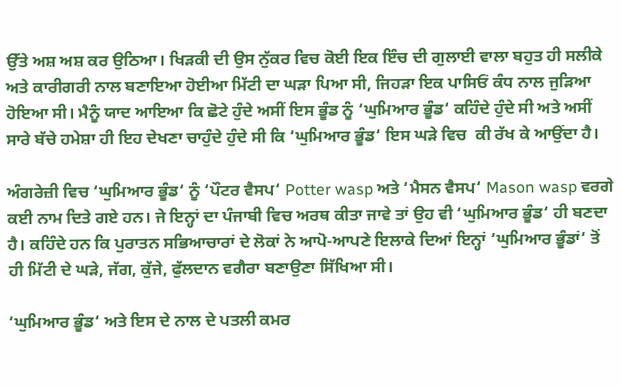ਉੱਤੇ ਅਸ਼ ਅਸ਼ ਕਰ ਉਠਿਆ। ਖਿੜਕੀ ਦੀ ਉਸ ਨੁੱਕਰ ਵਿਚ ਕੋਈ ਇਕ ਇੰਚ ਦੀ ਗੁਲਾਈ ਵਾਲਾ ਬਹੁਤ ਹੀ ਸਲੀਕੇ ਅਤੇ ਕਾਰੀਗਰੀ ਨਾਲ ਬਣਾਇਆ ਹੋਈਆ ਮਿੱਟੀ ਦਾ ਘੜਾ ਪਿਆ ਸੀ, ਜਿਹੜਾ ਇਕ ਪਾਸਿਓਂ ਕੰਧ ਨਾਲ ਜੁੜਿਆ ਹੋਇਆ ਸੀ। ਮੈਨੂੰ ਯਾਦ ਆਇਆ ਕਿ ਛੋਟੇ ਹੁੰਦੇ ਅਸੀਂ ਇਸ ਭੂੰਡ ਨੂੰ ‘ਘੁਮਿਆਰ ਭੂੰਡ‘ ਕਹਿੰਦੇ ਹੁੰਦੇ ਸੀ ਅਤੇ ਅਸੀਂ ਸਾਰੇ ਬੱਚੇ ਹਮੇਸ਼ਾ ਹੀ ਇਹ ਦੇਖਣਾ ਚਾਹੁੰਦੇ ਹੁੰਦੇ ਸੀ ਕਿ ‘ਘੁਮਿਆਰ ਭੂੰਡ‘ ਇਸ ਘੜੇ ਵਿਚ  ਕੀ ਰੱਖ ਕੇ ਆਉਂਦਾ ਹੈ।

ਅੰਗਰੇਜ਼ੀ ਵਿਚ ‘ਘੁਮਿਆਰ ਭੂੰਡ‘ ਨੂੰ ‘ਪੌਟਰ ਵੈਸਪ‘ Potter wasp ਅਤੇ ‘ਮੈਸਨ ਵੈਸਪ‘ Mason wasp ਵਰਗੇ ਕਈ ਨਾਮ ਦਿਤੇ ਗਏ ਹਨ। ਜੇ ਇਨ੍ਹਾਂ ਦਾ ਪੰਜਾਬੀ ਵਿਚ ਅਰਥ ਕੀਤਾ ਜਾਵੇ ਤਾਂ ਉਹ ਵੀ ‘ਘੁਮਿਆਰ ਭੂੰਡ‘ ਹੀ ਬਣਦਾ ਹੈ। ਕਹਿੰਦੇ ਹਨ ਕਿ ਪੁਰਾਤਨ ਸਭਿਆਚਾਰਾਂ ਦੇ ਲੋਕਾਂ ਨੇ ਆਪੋ-ਆਪਣੇ ਇਲਾਕੇ ਦਿਆਂ ਇਨ੍ਹਾਂ ‘ਘੁਮਿਆਰ ਭੂੰਡਾਂ‘ ਤੋਂ ਹੀ ਮਿੱਟੀ ਦੇ ਘੜੇ, ਜੱਗ, ਕੁੱਜੇ, ਫੁੱਲਦਾਨ ਵਗੈਰਾ ਬਣਾਉਣਾ ਸਿੱਖਿਆ ਸੀ।

‘ਘੁਮਿਆਰ ਭੂੰਡ‘ ਅਤੇ ਇਸ ਦੇ ਨਾਲ ਦੇ ਪਤਲੀ ਕਮਰ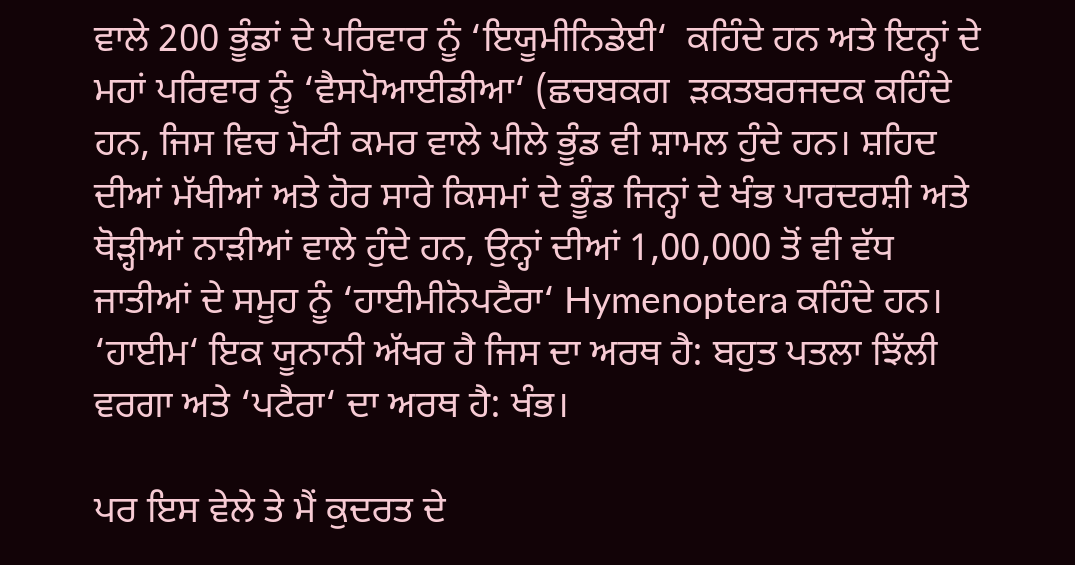ਵਾਲੇ 200 ਭੂੰਡਾਂ ਦੇ ਪਰਿਵਾਰ ਨੂੰ ‘ਇਯੂਮੀਨਿਡੇਈ‘  ਕਹਿੰਦੇ ਹਨ ਅਤੇ ਇਨ੍ਹਾਂ ਦੇ ਮਹਾਂ ਪਰਿਵਾਰ ਨੂੰ ‘ਵੈਸਪੋਆਈਡੀਆ‘ (ਛਚਬਕਗ  ੜਕਤਬਰਜਦਕ ਕਹਿੰਦੇ ਹਨ, ਜਿਸ ਵਿਚ ਮੋਟੀ ਕਮਰ ਵਾਲੇ ਪੀਲੇ ਭੂੰਡ ਵੀ ਸ਼ਾਮਲ ਹੁੰਦੇ ਹਨ। ਸ਼ਹਿਦ ਦੀਆਂ ਮੱਖੀਆਂ ਅਤੇ ਹੋਰ ਸਾਰੇ ਕਿਸਮਾਂ ਦੇ ਭੂੰਡ ਜਿਨ੍ਹਾਂ ਦੇ ਖੰਭ ਪਾਰਦਰਸ਼ੀ ਅਤੇ ਥੋੜ੍ਹੀਆਂ ਨਾੜੀਆਂ ਵਾਲੇ ਹੁੰਦੇ ਹਨ, ਉਨ੍ਹਾਂ ਦੀਆਂ 1,00,000 ਤੋਂ ਵੀ ਵੱਧ ਜਾਤੀਆਂ ਦੇ ਸਮੂਹ ਨੂੰ ‘ਹਾਈਮੀਨੋਪਟੈਰਾ‘ Hymenoptera ਕਹਿੰਦੇ ਹਨ। ‘ਹਾਈਮ‘ ਇਕ ਯੂਨਾਨੀ ਅੱਖਰ ਹੈ ਜਿਸ ਦਾ ਅਰਥ ਹੈ: ਬਹੁਤ ਪਤਲਾ ਝਿੱਲੀ ਵਰਗਾ ਅਤੇ ‘ਪਟੈਰਾ‘ ਦਾ ਅਰਥ ਹੈ: ਖੰਭ।

ਪਰ ਇਸ ਵੇਲੇ ਤੇ ਮੈਂ ਕੁਦਰਤ ਦੇ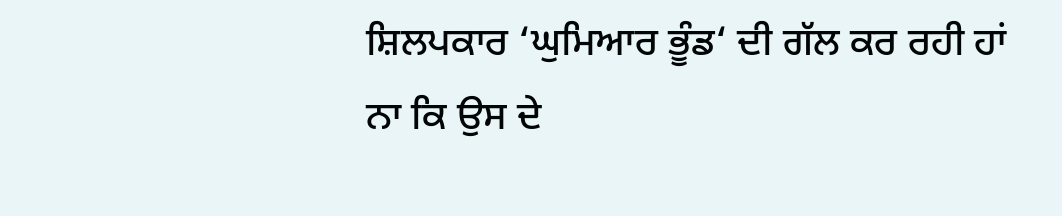ਸ਼ਿਲਪਕਾਰ ‘ਘੁਮਿਆਰ ਭੂੰਡ‘ ਦੀ ਗੱਲ ਕਰ ਰਹੀ ਹਾਂ ਨਾ ਕਿ ਉਸ ਦੇ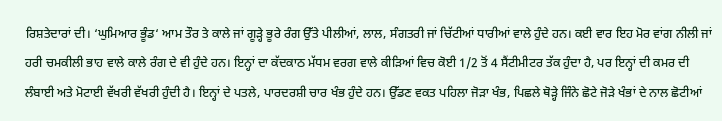ਰਿਸ਼ਤੇਦਾਰਾਂ ਦੀ। ‘ਘੁਮਿਆਰ ਭੂੰਡ‘ ਆਮ ਤੌਰ ਤੇ ਕਾਲੇ ਜਾਂ ਗੂੜ੍ਹੇ ਭੂਰੇ ਰੰਗ ਉੱਤੇ ਪੀਲੀਆਂ, ਲਾਲ, ਸੰਗਤਰੀ ਜਾਂ ਚਿੱਟੀਆਂ ਧਾਰੀਆਂ ਵਾਲੇ ਹੁੰਦੇ ਹਨ। ਕਈ ਵਾਰ ਇਹ ਮੋਰ ਵਾਂਗ ਨੀਲੀ ਜਾਂ ਹਰੀ ਚਮਕੀਲੀ ਭਾਹ ਵਾਲੇ ਕਾਲੇ ਰੰਗ ਦੇ ਵੀ ਹੁੰਦੇ ਹਨ। ਇਨ੍ਹਾਂ ਦਾ ਕੱਦਕਾਠ ਮੱਧਮ ਵਰਗ ਵਾਲੇ ਕੀੜਿਆਂ ਵਿਚ ਕੋਈ 1/2 ਤੋਂ 4 ਸੈਂਟੀਮੀਟਰ ਤੱਕ ਹੁੰਦਾ ਹੈ, ਪਰ ਇਨ੍ਹਾਂ ਦੀ ਕਮਰ ਦੀ ਲੰਬਾਈ ਅਤੇ ਮੋਟਾਈ ਵੱਖਰੀ ਵੱਖਰੀ ਹੁੰਦੀ ਹੈ। ਇਨ੍ਹਾਂ ਦੇ ਪਤਲੇ, ਪਾਰਦਰਸ਼ੀ ਚਾਰ ਖੰਭ ਹੁੰਦੇ ਹਨ। ਉੱਡਣ ਵਕਤ ਪਹਿਲਾ ਜੋੜਾ ਖੰਭ, ਪਿਛਲੇ ਥੋੜ੍ਹੇ ਜਿੰਨੇ ਛੋਟੇ ਜੋੜੇ ਖੰਭਾਂ ਦੇ ਨਾਲ ਛੋਟੀਆਂ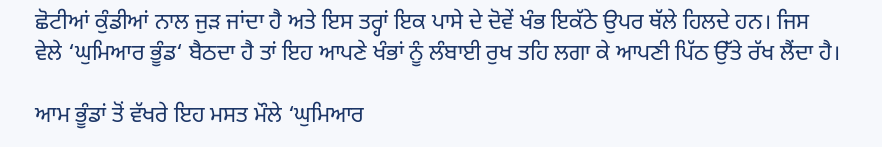ਛੋਟੀਆਂ ਕੁੰਡੀਆਂ ਨਾਲ ਜੁੜ ਜਾਂਦਾ ਹੈ ਅਤੇ ਇਸ ਤਰ੍ਹਾਂ ਇਕ ਪਾਸੇ ਦੇ ਦੋਵੇਂ ਖੰਭ ਇਕੱਠੇ ਉਪਰ ਥੱਲੇ ਹਿਲਦੇ ਹਨ। ਜਿਸ ਵੇਲੇ ‘ਘੁਮਿਆਰ ਭੂੰਡ‘ ਬੈਠਦਾ ਹੈ ਤਾਂ ਇਹ ਆਪਣੇ ਖੰਭਾਂ ਨੂੰ ਲੰਬਾਈ ਰੁਖ ਤਹਿ ਲਗਾ ਕੇ ਆਪਣੀ ਪਿੱਠ ਉੱਤੇ ਰੱਖ ਲੈਂਦਾ ਹੈ।

ਆਮ ਭੂੰਡਾਂ ਤੋਂ ਵੱਖਰੇ ਇਹ ਮਸਤ ਮੌਲੇ ‘ਘੁਮਿਆਰ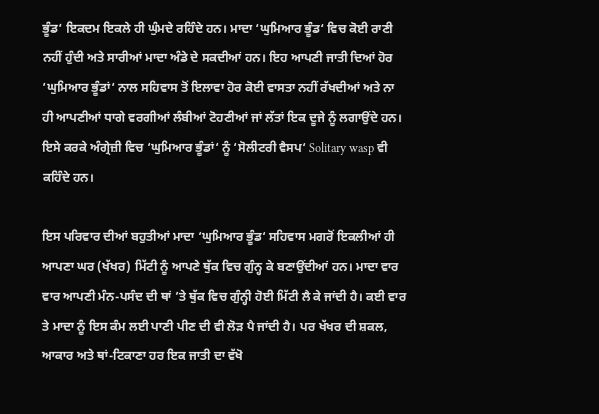ਭੂੰਡ‘ ਇਕਦਮ ਇਕਲੇ ਹੀ ਘੁੰਮਦੇ ਰਹਿੰਦੇ ਹਨ। ਮਾਦਾ ‘ਘੁਮਿਆਰ ਭੂੰਡ‘ ਵਿਚ ਕੋਈ ਰਾਣੀ ਨਹੀਂ ਹੁੰਦੀ ਅਤੇ ਸਾਰੀਆਂ ਮਾਦਾ ਅੰਡੇ ਦੇ ਸਕਦੀਆਂ ਹਨ। ਇਹ ਆਪਣੀ ਜਾਤੀ ਦਿਆਂ ਹੋਰ ‘ਘੁਮਿਆਰ ਭੂੰਡਾਂ‘ ਨਾਲ ਸਹਿਵਾਸ ਤੋਂ ਇਲਾਵਾ ਹੋਰ ਕੋਈ ਵਾਸਤਾ ਨਹੀਂ ਰੱਖਦੀਆਂ ਅਤੇ ਨਾ ਹੀ ਆਪਣੀਆਂ ਧਾਗੇ ਵਰਗੀਆਂ ਲੰਬੀਆਂ ਟੋਹਣੀਆਂ ਜਾਂ ਲੱਤਾਂ ਇਕ ਦੂਜੇ ਨੂੰ ਲਗਾਉਂਦੇ ਹਨ। ਇਸੇ ਕਰਕੇ ਅੰਗ੍ਰੇਜ਼ੀ ਵਿਚ ‘ਘੁਮਿਆਰ ਭੂੰਡਾਂ‘ ਨੂੰ ‘ਸੋਲੀਟਰੀ ਵੈਸਪ‘ Solitary wasp ਵੀ ਕਹਿੰਦੇ ਹਨ।

ਇਸ ਪਰਿਵਾਰ ਦੀਆਂ ਬਹੁਤੀਆਂ ਮਾਦਾ ‘ਘੁਮਿਆਰ ਭੂੰਡ‘ ਸਹਿਵਾਸ ਮਗਰੋਂ ਇਕਲੀਆਂ ਹੀ ਆਪਣਾ ਘਰ (ਖੱਖਰ) ਮਿੱਟੀ ਨੂੰ ਆਪਣੇ ਥੁੱਕ ਵਿਚ ਗੁੰਨ੍ਹ ਕੇ ਬਣਾਉਂਦੀਆਂ ਹਨ। ਮਾਦਾ ਵਾਰ ਵਾਰ ਆਪਣੀ ਮੰਨ-ਪਸੰਦ ਦੀ ਥਾਂ ’ਤੇ ਥੁੱਕ ਵਿਚ ਗੁੰਨ੍ਹੀ ਹੋਈ ਮਿੱਟੀ ਲੈ ਕੇ ਜਾਂਦੀ ਹੈ। ਕਈ ਵਾਰ ਤੇ ਮਾਦਾ ਨੂੰ ਇਸ ਕੰਮ ਲਈ ਪਾਣੀ ਪੀਣ ਦੀ ਵੀ ਲੋੜ ਪੈ ਜਾਂਦੀ ਹੈ। ਪਰ ਖੱਖਰ ਦੀ ਸ਼ਕਲ, ਆਕਾਰ ਅਤੇ ਥਾਂ-ਟਿਕਾਣਾ ਹਰ ਇਕ ਜਾਤੀ ਦਾ ਵੱਖੋ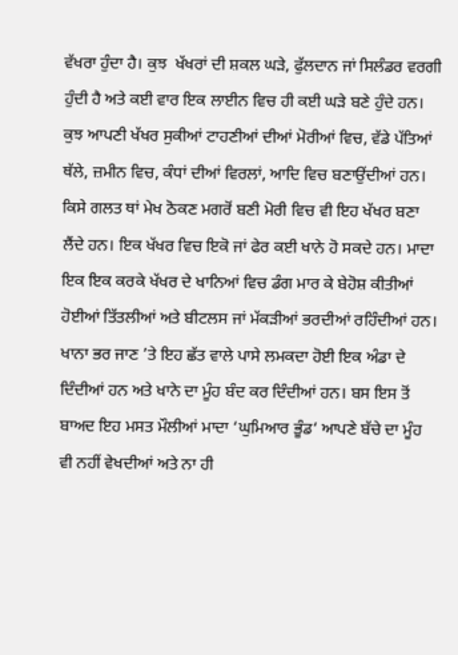ਵੱਖਰਾ ਹੁੰਦਾ ਹੈ। ਕੁਝ  ਖੱਖਰਾਂ ਦੀ ਸ਼ਕਲ ਘੜੇ, ਫੁੱਲਦਾਨ ਜਾਂ ਸਿਲੰਡਰ ਵਰਗੀ ਹੁੰਦੀ ਹੈ ਅਤੇ ਕਈ ਵਾਰ ਇਕ ਲਾਈਨ ਵਿਚ ਹੀ ਕਈ ਘੜੇ ਬਣੇ ਹੁੰਦੇ ਹਨ। ਕੁਝ ਆਪਣੀ ਖੱਖਰ ਸੁਕੀਆਂ ਟਾਹਣੀਆਂ ਦੀਆਂ ਮੋਰੀਆਂ ਵਿਚ, ਵੱਡੇ ਪੱਤਿਆਂ ਥੱਲੇ, ਜ਼ਮੀਨ ਵਿਚ, ਕੰਧਾਂ ਦੀਆਂ ਵਿਰਲਾਂ, ਆਦਿ ਵਿਚ ਬਣਾਉਂਦੀਆਂ ਹਨ। ਕਿਸੇ ਗਲਤ ਥਾਂ ਮੇਖ ਠੋਕਣ ਮਗਰੋਂ ਬਣੀ ਮੋਰੀ ਵਿਚ ਵੀ ਇਹ ਖੱਖਰ ਬਣਾ ਲੈਂਦੇ ਹਨ। ਇਕ ਖੱਖਰ ਵਿਚ ਇਕੋ ਜਾਂ ਫੇਰ ਕਈ ਖਾਨੇ ਹੋ ਸਕਦੇ ਹਨ। ਮਾਦਾ ਇਕ ਇਕ ਕਰਕੇ ਖੱਖਰ ਦੇ ਖਾਨਿਆਂ ਵਿਚ ਡੰਗ ਮਾਰ ਕੇ ਬੇਹੋਸ਼ ਕੀਤੀਆਂ ਹੋਈਆਂ ਤਿੱਤਲੀਆਂ ਅਤੇ ਬੀਟਲਸ ਜਾਂ ਮੱਕੜੀਆਂ ਭਰਦੀਆਂ ਰਹਿੰਦੀਆਂ ਹਨ।  ਖਾਨਾ ਭਰ ਜਾਣ ’ਤੇ ਇਹ ਛੱਤ ਵਾਲੇ ਪਾਸੇ ਲਮਕਦਾ ਹੋਈ ਇਕ ਅੰਡਾ ਦੇ ਦਿੰਦੀਆਂ ਹਨ ਅਤੇ ਖਾਨੇ ਦਾ ਮੂੰਹ ਬੰਦ ਕਰ ਦਿੰਦੀਆਂ ਹਨ। ਬਸ ਇਸ ਤੋਂ ਬਾਅਦ ਇਹ ਮਸਤ ਮੌਲੀਆਂ ਮਾਦਾ ‘ਘੁਮਿਆਰ ਭੂੰਡ‘ ਆਪਣੇ ਬੱਚੇ ਦਾ ਮੂੰਹ ਵੀ ਨਹੀਂ ਵੇਖਦੀਆਂ ਅਤੇ ਨਾ ਹੀ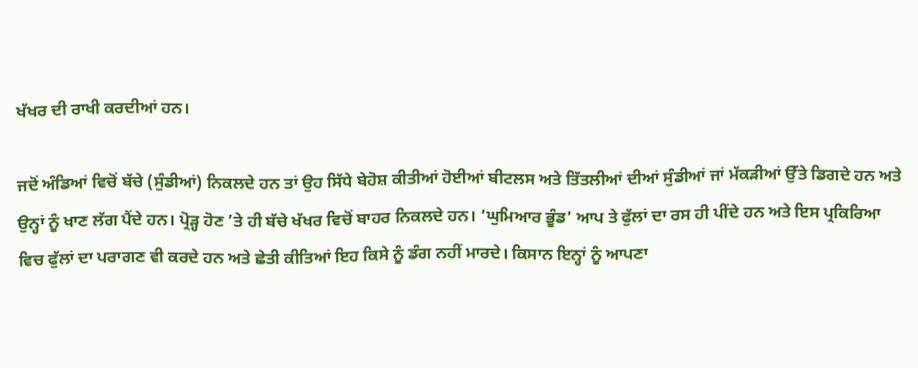ਖੱਖਰ ਦੀ ਰਾਖੀ ਕਰਦੀਆਂ ਹਨ।

ਜਦੋਂ ਅੰਡਿਆਂ ਵਿਚੋਂ ਬੱਚੇ (ਸੁੰਡੀਆਂ) ਨਿਕਲਦੇ ਹਨ ਤਾਂ ਉਹ ਸਿੱਧੇ ਬੇਹੋਸ਼ ਕੀਤੀਆਂ ਹੋਈਆਂ ਬੀਟਲਸ ਅਤੇ ਤਿੱਤਲੀਆਂ ਦੀਆਂ ਸੁੰਡੀਆਂ ਜਾਂ ਮੱਕੜੀਆਂ ਉੱਤੇ ਡਿਗਦੇ ਹਨ ਅਤੇ ਉਨ੍ਹਾਂ ਨੂੰ ਖਾਣ ਲੱਗ ਪੈਂਦੇ ਹਨ। ਪ੍ਰੋੜ੍ਹ ਹੋਣ ’ਤੇ ਹੀ ਬੱਚੇ ਖੱਖਰ ਵਿਚੋਂ ਬਾਹਰ ਨਿਕਲਦੇ ਹਨ। ‘ਘੁਮਿਆਰ ਭੂੰਡ‘ ਆਪ ਤੇ ਫੁੱਲਾਂ ਦਾ ਰਸ ਹੀ ਪੀਂਦੇ ਹਨ ਅਤੇ ਇਸ ਪ੍ਰਕਿਰਿਆ ਵਿਚ ਫੁੱਲਾਂ ਦਾ ਪਰਾਗਣ ਵੀ ਕਰਦੇ ਹਨ ਅਤੇ ਛੇਤੀ ਕੀਤਿਆਂ ਇਹ ਕਿਸੇ ਨੂੰ ਡੰਗ ਨਹੀਂ ਮਾਰਦੇ। ਕਿਸਾਨ ਇਨ੍ਹਾਂ ਨੂੰ ਆਪਣਾ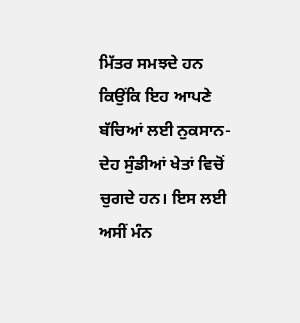ਮਿੱਤਰ ਸਮਝਦੇ ਹਨ ਕਿਉਂਕਿ ਇਹ ਆਪਣੇ ਬੱਚਿਆਂ ਲਈ ਨੁਕਸਾਨ-ਦੇਹ ਸੁੰਡੀਆਂ ਖੇਤਾਂ ਵਿਚੋਂ ਚੁਗਦੇ ਹਨ। ਇਸ ਲਈ ਅਸੀਂ ਮੰਨ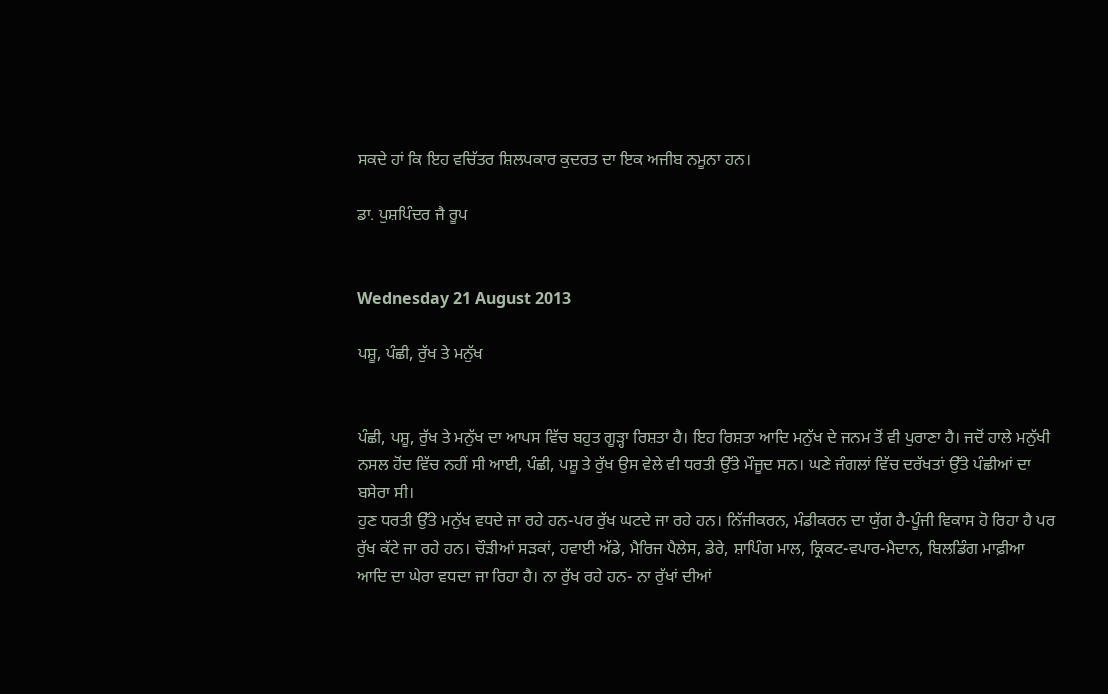ਸਕਦੇ ਹਾਂ ਕਿ ਇਹ ਵਚਿੱਤਰ ਸ਼ਿਲਪਕਾਰ ਕੁਦਰਤ ਦਾ ਇਕ ਅਜੀਬ ਨਮੂਨਾ ਹਨ।

ਡਾ. ਪੁਸ਼ਪਿੰਦਰ ਜੈ ਰੂਪ


Wednesday 21 August 2013

ਪਸ਼ੂ, ਪੰਛੀ, ਰੁੱਖ ਤੇ ਮਨੁੱਖ


ਪੰਛੀ, ਪਸ਼ੂ, ਰੁੱਖ ਤੇ ਮਨੁੱਖ ਦਾ ਆਪਸ ਵਿੱਚ ਬਹੁਤ ਗੂੜ੍ਹਾ ਰਿਸ਼ਤਾ ਹੈ। ਇਹ ਰਿਸ਼ਤਾ ਆਦਿ ਮਨੁੱਖ ਦੇ ਜਨਮ ਤੋਂ ਵੀ ਪੁਰਾਣਾ ਹੈ। ਜਦੋਂ ਹਾਲੇ ਮਨੁੱਖੀ ਨਸਲ ਹੋਂਦ ਵਿੱਚ ਨਹੀਂ ਸੀ ਆਈ, ਪੰਛੀ, ਪਸ਼ੂ ਤੇ ਰੁੱਖ ਉਸ ਵੇਲੇ ਵੀ ਧਰਤੀ ਉੱਤੇ ਮੌਜੂਦ ਸਨ। ਘਣੇ ਜੰਗਲਾਂ ਵਿੱਚ ਦਰੱਖਤਾਂ ਉੱਤੇ ਪੰਛੀਆਂ ਦਾ ਬਸੇਰਾ ਸੀ।
ਹੁਣ ਧਰਤੀ ਉੱਤੇ ਮਨੁੱਖ ਵਧਦੇ ਜਾ ਰਹੇ ਹਨ-ਪਰ ਰੁੱਖ ਘਟਦੇ ਜਾ ਰਹੇ ਹਨ। ਨਿੱਜੀਕਰਨ, ਮੰਡੀਕਰਨ ਦਾ ਯੁੱਗ ਹੈ-ਪੂੰਜੀ ਵਿਕਾਸ ਹੋ ਰਿਹਾ ਹੈ ਪਰ ਰੁੱਖ ਕੱਟੇ ਜਾ ਰਹੇ ਹਨ। ਚੌੜੀਆਂ ਸੜਕਾਂ, ਹਵਾਈ ਅੱਡੇ, ਮੈਰਿਜ ਪੈਲੇਸ, ਡੇਰੇ, ਸ਼ਾਪਿੰਗ ਮਾਲ, ਕ੍ਰਿਕਟ-ਵਪਾਰ-ਮੈਦਾਨ, ਬਿਲਡਿੰਗ ਮਾਫ਼ੀਆ ਆਦਿ ਦਾ ਘੇਰਾ ਵਧਦਾ ਜਾ ਰਿਹਾ ਹੈ। ਨਾ ਰੁੱਖ ਰਹੇ ਹਨ- ਨਾ ਰੁੱਖਾਂ ਦੀਆਂ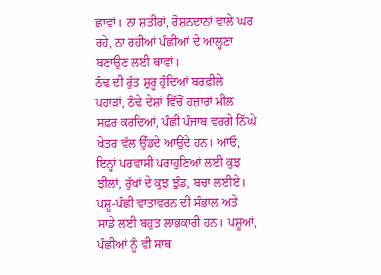ਛਾਵਾਂ। ਨਾ ਸ਼ਤੀਰਾਂ, ਰੋਸ਼ਨਦਾਨਾਂ ਵਾਲੇ ਘਰ ਰਹੇ, ਨਾ ਰਹੀਆਂ ਪੰਛੀਆਂ ਦੇ ਆਲ੍ਹਣਾ ਬਣਾਉਣ ਲਈ ਥਾਵਾਂ।
ਠੰਢ ਦੀ ਰੁੱਤ ਸ਼ੁਰੂ ਹੁੰਦਿਆਂ ਬਰਫ਼ੀਲੇ ਪਹਾੜਾਂ, ਠੰਢੇ ਦੇਸ਼ਾਂ ਵਿੱਚੋਂ ਹਜ਼ਾਰਾਂ ਮੀਲ ਸਫ਼ਰ ਕਰਦਿਆਂ, ਪੰਛੀ ਪੰਜਾਬ ਵਰਗੇ ਨਿੱਘੇ ਖੇਤਰ ਵੱਲ ਉੱਡਦੇ ਆਉਂਦੇ ਹਨ। ਆਓ, ਇਨ੍ਹਾਂ ਪਰਵਾਸੀ ਪਰਾਹੁਣਿਆਂ ਲਈ ਕੁਝ ਝੀਲਾਂ, ਰੁੱਖਾਂ ਦੇ ਕੁਝ ਝੁੰਡ, ਬਚਾ ਲਈਏ।
ਪਸ਼ੂ-ਪੰਛੀ ਵਾਤਾਵਰਨ ਦੀ ਸੰਭਾਲ ਅਤੇ ਸਾਡੇ ਲਈ ਬਹੁਤ ਲਾਭਕਾਰੀ ਹਨ। ਪਸ਼ੂਆਂ, ਪੰਛੀਆਂ ਨੂੰ ਵੀ ਸਾਥ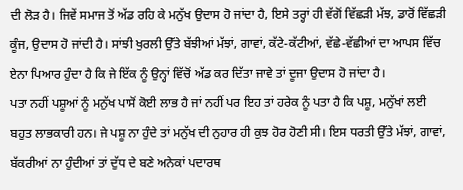ਦੀ ਲੋੜ ਹੈ। ਜਿਵੇਂ ਸਮਾਜ ਤੋਂ ਅੱਡ ਰਹਿ ਕੇ ਮਨੁੱਖ ਉਦਾਸ ਹੋ ਜਾਂਦਾ ਹੈ, ਇਸੇ ਤਰ੍ਹਾਂ ਹੀ ਵੱਗੋਂ ਵਿੱਛੜੀ ਮੱਝ, ਡਾਰੋਂ ਵਿੱਛੜੀ ਕੂੰਜ, ਉਦਾਸ ਹੋ ਜਾਂਦੀ ਹੈ। ਸਾਂਝੀ ਖੁਰਲੀ ਉੱਤੇ ਬੱਝੀਆਂ ਮੱਝਾਂ, ਗਾਵਾਂ, ਕੱਟੇ-ਕੱਟੀਆਂ, ਵੱਛੇ-ਵੱਛੀਆਂ ਦਾ ਆਪਸ ਵਿੱਚ ਏਨਾ ਪਿਆਰ ਹੁੰਦਾ ਹੈ ਕਿ ਜੇ ਇੱਕ ਨੂੰ ਉਨ੍ਹਾਂ ਵਿੱਚੋਂ ਅੱਡ ਕਰ ਦਿੱਤਾ ਜਾਵੇ ਤਾਂ ਦੂਜਾ ਉਦਾਸ ਹੋ ਜਾਂਦਾ ਹੈ।
ਪਤਾ ਨਹੀਂ ਪਸ਼ੂਆਂ ਨੂੰ ਮਨੁੱਖ ਪਾਸੋਂ ਕੋਈ ਲਾਭ ਹੈ ਜਾਂ ਨਹੀਂ ਪਰ ਇਹ ਤਾਂ ਹਰੇਕ ਨੂੰ ਪਤਾ ਹੈ ਕਿ ਪਸ਼ੂ, ਮਨੁੱਖਾਂ ਲਈ ਬਹੁਤ ਲਾਭਕਾਰੀ ਹਨ। ਜੇ ਪਸ਼ੂ ਨਾ ਹੁੰਦੇ ਤਾਂ ਮਨੁੱਖ ਦੀ ਨੁਹਾਰ ਹੀ ਕੁਝ ਹੋਰ ਹੋਣੀ ਸੀ। ਇਸ ਧਰਤੀ ਉੱਤੇ ਮੱਝਾਂ, ਗਾਵਾਂ, ਬੱਕਰੀਆਂ ਨਾ ਹੁੰਦੀਆਂ ਤਾਂ ਦੁੱਧ ਦੇ ਬਣੇ ਅਨੇਕਾਂ ਪਦਾਰਥ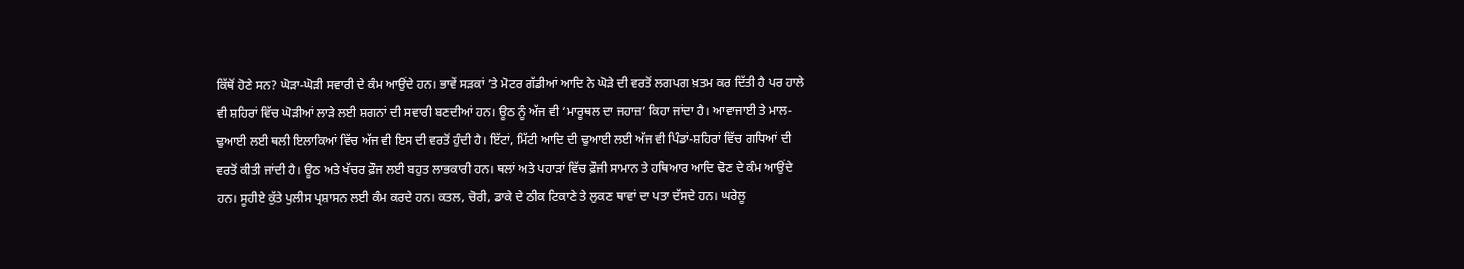ਕਿੱਥੋਂ ਹੋਣੇ ਸਨ? ਘੋੜਾ-ਘੋੜੀ ਸਵਾਰੀ ਦੇ ਕੰਮ ਆਉਂਦੇ ਹਨ। ਭਾਵੇਂ ਸੜਕਾਂ ’ਤੇ ਮੋਟਰ ਗੱਡੀਆਂ ਆਦਿ ਨੇ ਘੋੜੇ ਦੀ ਵਰਤੋਂ ਲਗਪਗ ਖ਼ਤਮ ਕਰ ਦਿੱਤੀ ਹੈ ਪਰ ਹਾਲੇ ਵੀ ਸ਼ਹਿਰਾਂ ਵਿੱਚ ਘੋੜੀਆਂ ਲਾੜੇ ਲਈ ਸ਼ਗਨਾਂ ਦੀ ਸਵਾਰੀ ਬਣਦੀਆਂ ਹਨ। ਊਠ ਨੂੰ ਅੱਜ ਵੀ ‘ਮਾਰੂਥਲ ਦਾ ਜਹਾਜ਼’ ਕਿਹਾ ਜਾਂਦਾ ਹੈ। ਆਵਾਜਾਈ ਤੇ ਮਾਲ-ਢੁਆਈ ਲਈ ਥਲੀ ਇਲਾਕਿਆਂ ਵਿੱਚ ਅੱਜ ਵੀ ਇਸ ਦੀ ਵਰਤੋਂ ਹੁੰਦੀ ਹੈ। ਇੱਟਾਂ, ਮਿੱਟੀ ਆਦਿ ਦੀ ਢੁਆਈ ਲਈ ਅੱਜ ਵੀ ਪਿੰਡਾਂ-ਸ਼ਹਿਰਾਂ ਵਿੱਚ ਗਧਿਆਂ ਦੀ ਵਰਤੋਂ ਕੀਤੀ ਜਾਂਦੀ ਹੈ। ਊਠ ਅਤੇ ਖੱਚਰ ਫ਼ੌਜ ਲਈ ਬਹੁਤ ਲਾਭਕਾਰੀ ਹਨ। ਥਲਾਂ ਅਤੇ ਪਹਾੜਾਂ ਵਿੱਚ ਫ਼ੌਜੀ ਸਾਮਾਨ ਤੇ ਹਥਿਆਰ ਆਦਿ ਢੋਣ ਦੇ ਕੰਮ ਆਉਂਦੇ ਹਨ। ਸੂਹੀਏ ਕੁੱਤੇ ਪੁਲੀਸ ਪ੍ਰਸ਼ਾਸਨ ਲਈ ਕੰਮ ਕਰਦੇ ਹਨ। ਕਤਲ, ਚੋਰੀ, ਡਾਕੇ ਦੇ ਠੀਕ ਟਿਕਾਣੇ ਤੇ ਲੁਕਣ ਥਾਵਾਂ ਦਾ ਪਤਾ ਦੱਸਦੇ ਹਨ। ਘਰੇਲੂ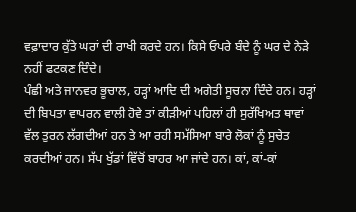ਵਫ਼ਾਦਾਰ ਕੁੱਤੇ ਘਰਾਂ ਦੀ ਰਾਖੀ ਕਰਦੇ ਹਨ। ਕਿਸੇ ਓਪਰੇ ਬੰਦੇ ਨੂੰ ਘਰ ਦੇ ਨੇੜੇ ਨਹੀਂ ਫਟਕਣ ਦਿੰਦੇ।
ਪੰਛੀ ਅਤੇ ਜਾਨਵਰ ਭੂਚਾਲ, ਹੜ੍ਹਾਂ ਆਦਿ ਦੀ ਅਗੇਤੀ ਸੂਚਨਾ ਦਿੰਦੇ ਹਨ। ਹੜ੍ਹਾਂ ਦੀ ਬਿਪਤਾ ਵਾਪਰਨ ਵਾਲੀ ਹੋਵੇ ਤਾਂ ਕੀੜੀਆਂ ਪਹਿਲਾਂ ਹੀ ਸੁਰੱਖਿਅਤ ਥਾਵਾਂ ਵੱਲ ਤੁਰਨ ਲੱਗਦੀਆਂ ਹਨ ਤੇ ਆ ਰਹੀ ਸਮੱਸਿਆ ਬਾਰੇ ਲੋਕਾਂ ਨੂੰ ਸੁਚੇਤ ਕਰਦੀਆਂ ਹਨ। ਸੱਪ ਖੁੱਡਾਂ ਵਿੱਚੋਂ ਬਾਹਰ ਆ ਜਾਂਦੇ ਹਨ। ਕਾਂ, ਕਾਂ-ਕਾਂ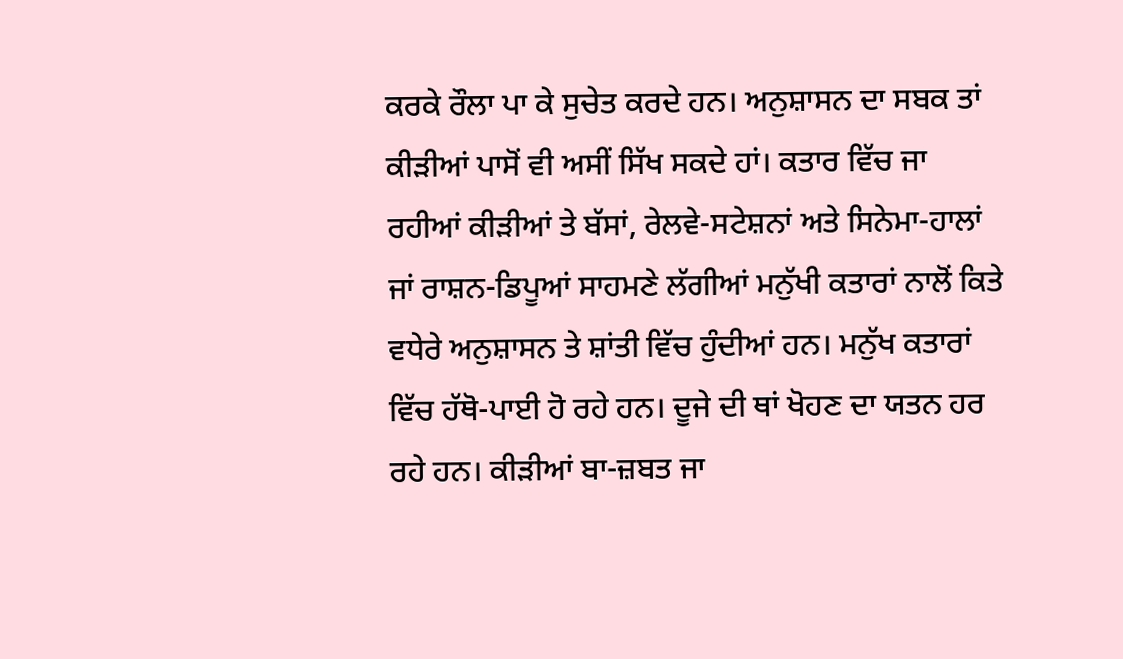ਕਰਕੇ ਰੌਲਾ ਪਾ ਕੇ ਸੁਚੇਤ ਕਰਦੇ ਹਨ। ਅਨੁਸ਼ਾਸਨ ਦਾ ਸਬਕ ਤਾਂ ਕੀੜੀਆਂ ਪਾਸੋਂ ਵੀ ਅਸੀਂ ਸਿੱਖ ਸਕਦੇ ਹਾਂ। ਕਤਾਰ ਵਿੱਚ ਜਾ ਰਹੀਆਂ ਕੀੜੀਆਂ ਤੇ ਬੱਸਾਂ, ਰੇਲਵੇ-ਸਟੇਸ਼ਨਾਂ ਅਤੇ ਸਿਨੇਮਾ-ਹਾਲਾਂ ਜਾਂ ਰਾਸ਼ਨ-ਡਿਪੂਆਂ ਸਾਹਮਣੇ ਲੱਗੀਆਂ ਮਨੁੱਖੀ ਕਤਾਰਾਂ ਨਾਲੋਂ ਕਿਤੇ ਵਧੇਰੇ ਅਨੁਸ਼ਾਸਨ ਤੇ ਸ਼ਾਂਤੀ ਵਿੱਚ ਹੁੰਦੀਆਂ ਹਨ। ਮਨੁੱਖ ਕਤਾਰਾਂ ਵਿੱਚ ਹੱਥੋ-ਪਾਈ ਹੋ ਰਹੇ ਹਨ। ਦੂਜੇ ਦੀ ਥਾਂ ਖੋਹਣ ਦਾ ਯਤਨ ਹਰ ਰਹੇ ਹਨ। ਕੀੜੀਆਂ ਬਾ-ਜ਼ਬਤ ਜਾ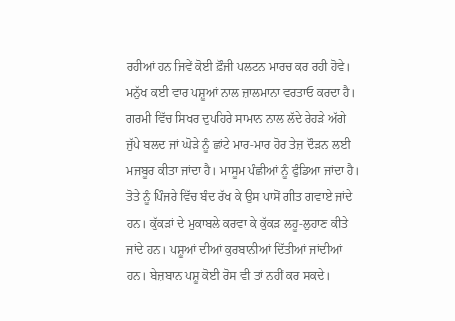ਰਹੀਆਂ ਹਨ ਜਿਵੇਂ ਕੋਈ ਫ਼ੌਜੀ ਪਲਟਨ ਮਾਰਚ ਕਰ ਰਹੀ ਹੋਵੇ।
ਮਨੁੱਖ ਕਈ ਵਾਰ ਪਸ਼ੂਆਂ ਨਾਲ ਜ਼ਾਲਮਾਨਾ ਵਰਤਾਓ ਕਰਦਾ ਹੈ। ਗਰਮੀ ਵਿੱਚ ਸਿਖਰ ਦੁਪਹਿਰੇ ਸਾਮਾਨ ਨਾਲ ਲੱਦੇ ਰੇਹੜੇ ਅੱਗੇ ਜੁੱਪੇ ਬਲਦ ਜਾਂ ਘੋੜੇ ਨੂੰ ਛਾਂਟੇ ਮਾਰ-ਮਾਰ ਹੋਰ ਤੇਜ਼ ਦੌੜਨ ਲਈ ਮਜਬੂਰ ਕੀਤਾ ਜਾਂਦਾ ਹੈ। ਮਾਸੂਮ ਪੰਛੀਆਂ ਨੂੰ ਫੁੰਡਿਆ ਜਾਂਦਾ ਹੈ। ਤੋਤੇ ਨੂੰ ਪਿੰਜਰੇ ਵਿੱਚ ਬੰਦ ਰੱਖ ਕੇ ਉਸ ਪਾਸੋਂ ਗੀਤ ਗਵਾਏ ਜਾਂਦੇ ਹਨ। ਕੁੱਕੜਾਂ ਦੇ ਮੁਕਾਬਲੇ ਕਰਵਾ ਕੇ ਕੁੱਕੜ ਲਹੂ-ਲੁਹਾਣ ਕੀਤੇ ਜਾਂਦੇ ਹਨ। ਪਸ਼ੂਆਂ ਦੀਆਂ ਕੁਰਬਾਨੀਆਂ ਦਿੱਤੀਆਂ ਜਾਂਦੀਆਂ ਹਨ। ਬੇਜ਼ਬਾਨ ਪਸ਼ੂ ਕੋਈ ਰੋਸ ਵੀ ਤਾਂ ਨਹੀਂ ਕਰ ਸਕਦੇ।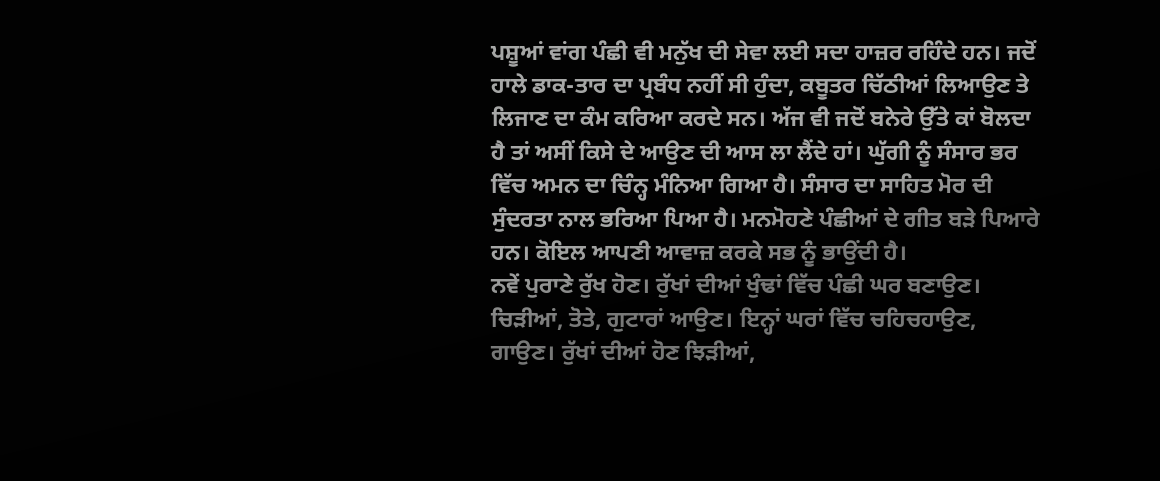ਪਸ਼ੂਆਂ ਵਾਂਗ ਪੰਛੀ ਵੀ ਮਨੁੱਖ ਦੀ ਸੇਵਾ ਲਈ ਸਦਾ ਹਾਜ਼ਰ ਰਹਿੰਦੇ ਹਨ। ਜਦੋਂ ਹਾਲੇ ਡਾਕ-ਤਾਰ ਦਾ ਪ੍ਰਬੰਧ ਨਹੀਂ ਸੀ ਹੁੰਦਾ, ਕਬੂਤਰ ਚਿੱਠੀਆਂ ਲਿਆਉਣ ਤੇ ਲਿਜਾਣ ਦਾ ਕੰਮ ਕਰਿਆ ਕਰਦੇ ਸਨ। ਅੱਜ ਵੀ ਜਦੋਂ ਬਨੇਰੇ ਉੱਤੇ ਕਾਂ ਬੋਲਦਾ ਹੈ ਤਾਂ ਅਸੀਂ ਕਿਸੇ ਦੇ ਆਉਣ ਦੀ ਆਸ ਲਾ ਲੈਂਦੇ ਹਾਂ। ਘੁੱਗੀ ਨੂੰ ਸੰਸਾਰ ਭਰ ਵਿੱਚ ਅਮਨ ਦਾ ਚਿੰਨ੍ਹ ਮੰਨਿਆ ਗਿਆ ਹੈ। ਸੰਸਾਰ ਦਾ ਸਾਹਿਤ ਮੋਰ ਦੀ ਸੁੰਦਰਤਾ ਨਾਲ ਭਰਿਆ ਪਿਆ ਹੈ। ਮਨਮੋਹਣੇ ਪੰਛੀਆਂ ਦੇ ਗੀਤ ਬੜੇ ਪਿਆਰੇ ਹਨ। ਕੋਇਲ ਆਪਣੀ ਆਵਾਜ਼ ਕਰਕੇ ਸਭ ਨੂੰ ਭਾਉਂਦੀ ਹੈ।
ਨਵੇਂ ਪੁਰਾਣੇ ਰੁੱਖ ਹੋਣ। ਰੁੱਖਾਂ ਦੀਆਂ ਖੁੰਢਾਂ ਵਿੱਚ ਪੰਛੀ ਘਰ ਬਣਾਉਣ। ਚਿੜੀਆਂ, ਤੋਤੇ, ਗੁਟਾਰਾਂ ਆਉਣ। ਇਨ੍ਹਾਂ ਘਰਾਂ ਵਿੱਚ ਚਹਿਚਹਾਉਣ, ਗਾਉਣ। ਰੁੱਖਾਂ ਦੀਆਂ ਹੋਣ ਝਿੜੀਆਂ,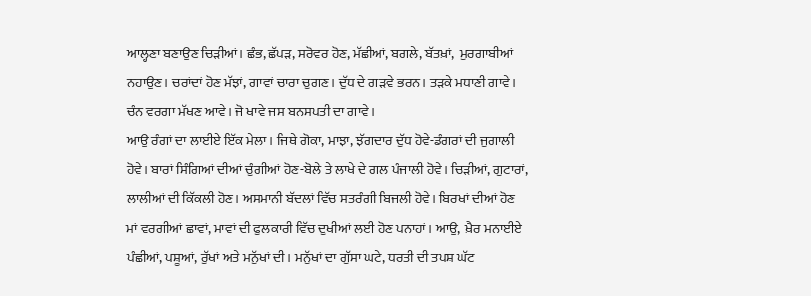ਆਲ੍ਹਣਾ ਬਣਾਉਣ ਚਿੜੀਆਂ। ਛੰਭ, ਛੱਪੜ, ਸਰੋਵਰ ਹੋਣ, ਮੱਛੀਆਂ, ਬਗਲੇ, ਬੱਤਖ਼ਾਂ,  ਮੁਰਗਾਬੀਆਂ ਨਹਾਉਣ। ਚਰਾਂਦਾਂ ਹੋਣ ਮੱਝਾਂ, ਗਾਵਾਂ ਚਾਰਾ ਚੁਗਣ। ਦੁੱਧ ਦੇ ਗੜਵੇ ਭਰਨ। ਤੜਕੇ ਮਧਾਣੀ ਗਾਵੇ। ਚੰਨ ਵਰਗਾ ਮੱਖਣ ਆਵੇ। ਜੋ ਖਾਵੇ ਜਸ ਬਨਸਪਤੀ ਦਾ ਗਾਵੇ।
ਆਉ ਰੰਗਾਂ ਦਾ ਲਾਈਏ ਇੱਕ ਮੇਲਾ। ਜਿਥੇ ਗੋਕਾ, ਮਾਝਾ, ਝੱਗਦਾਰ ਦੁੱਧ ਹੋਵੇ-ਡੰਗਰਾਂ ਦੀ ਜੁਗਾਲੀ ਹੋਵੇ। ਬਾਰਾਂ ਸਿੰਗਿਆਂ ਦੀਆਂ ਚੁੰਗੀਆਂ ਹੋਣ-ਬੋਲੇ ਤੇ ਲਾਖੇ ਦੇ ਗਲ ਪੰਜਾਲੀ ਹੋਵੇ। ਚਿੜੀਆਂ, ਗੁਟਾਰਾਂ, ਲਾਲੀਆਂ ਦੀ ਕਿੱਕਲੀ ਹੋਣ। ਅਸਮਾਨੀ ਬੱਦਲਾਂ ਵਿੱਚ ਸਤਰੰਗੀ ਬਿਜਲੀ ਹੋਵੇ। ਬਿਰਖਾਂ ਦੀਆਂ ਹੋਣ ਮਾਂ ਵਰਗੀਆਂ ਛਾਵਾਂ, ਮਾਵਾਂ ਦੀ ਫੁਲਕਾਰੀ ਵਿੱਚ ਦੁਖੀਆਂ ਲਈ ਹੋਣ ਪਨਾਹਾਂ। ਆਉ,  ਖ਼ੈਰ ਮਨਾਈਏ ਪੰਛੀਆਂ, ਪਸ਼ੂਆਂ, ਰੁੱਖਾਂ ਅਤੇ ਮਨੁੱਖਾਂ ਦੀ। ਮਨੁੱਖਾਂ ਦਾ ਗੁੱਸਾ ਘਟੇ, ਧਰਤੀ ਦੀ ਤਪਸ਼ ਘੱਟ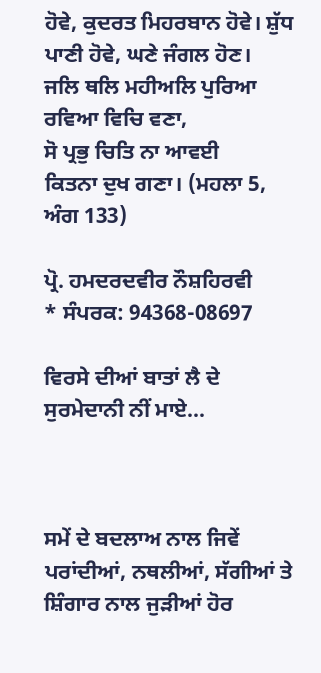ਹੋਵੇ, ਕੁਦਰਤ ਮਿਹਰਬਾਨ ਹੋਵੇ। ਸ਼ੁੱਧ ਪਾਣੀ ਹੋਵੇ, ਘਣੇ ਜੰਗਲ ਹੋਣ।
ਜਲਿ ਥਲਿ ਮਹੀਅਲਿ ਪੁਰਿਆ
ਰਵਿਆ ਵਿਚਿ ਵਣਾ,
ਸੋ ਪ੍ਰਭੁ ਚਿਤਿ ਨਾ ਆਵਈ
ਕਿਤਨਾ ਦੁਖ ਗਣਾ। (ਮਹਲਾ 5, ਅੰਗ 133)

ਪ੍ਰੋ. ਹਮਦਰਦਵੀਰ ਨੌਸ਼ਹਿਰਵੀ
* ਸੰਪਰਕ: 94368-08697

ਵਿਰਸੇ ਦੀਆਂ ਬਾਤਾਂ ਲੈ ਦੇ ਸੁਰਮੇਦਾਨੀ ਨੀਂ ਮਾਏ...



ਸਮੇਂ ਦੇ ਬਦਲਾਅ ਨਾਲ ਜਿਵੇਂ ਪਰਾਂਦੀਆਂ, ਨਥਲੀਆਂ, ਸੱਗੀਆਂ ਤੇ ਸ਼ਿੰਗਾਰ ਨਾਲ ਜੁੜੀਆਂ ਹੋਰ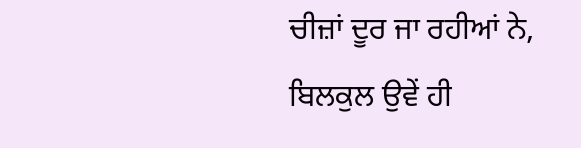ਚੀਜ਼ਾਂ ਦੂਰ ਜਾ ਰਹੀਆਂ ਨੇ,
ਬਿਲਕੁਲ ਉਵੇਂ ਹੀ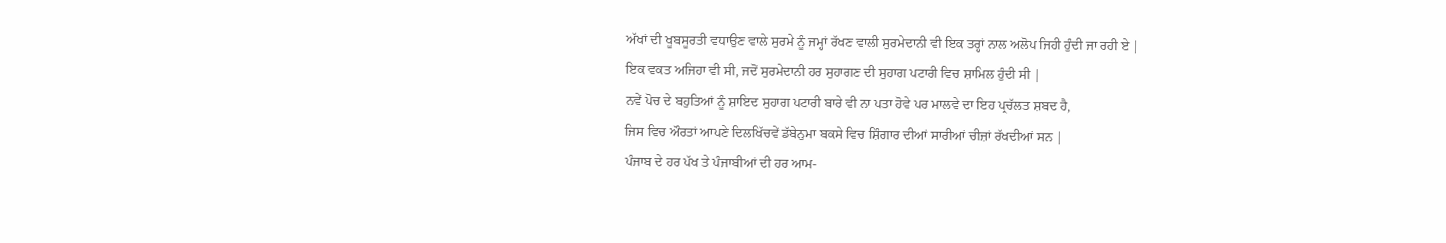ਅੱਖਾਂ ਦੀ ਖੂਬਸੂਰਤੀ ਵਧਾਉਣ ਵਾਲੇ ਸੁਰਮੇ ਨੂੰ ਜਮ੍ਹਾਂ ਰੱਖਣ ਵਾਲੀ ਸੁਰਮੇਦਾਨੀ ਵੀ ਇਕ ਤਰ੍ਹਾਂ ਨਾਲ ਅਲੋਪ ਜਿਹੀ ਹੁੰਦੀ ਜਾ ਰਹੀ ਏ |
ਇਕ ਵਕਤ ਅਜਿਹਾ ਵੀ ਸੀ, ਜਦੋਂ ਸੁਰਮੇਦਾਨੀ ਹਰ ਸੁਹਾਗਣ ਦੀ ਸੁਹਾਗ ਪਟਾਰੀ ਵਿਚ ਸ਼ਾਮਿਲ ਹੁੰਦੀ ਸੀ |
ਨਵੇਂ ਪੋਚ ਦੇ ਬਹੁਤਿਆਂ ਨੂੰ ਸ਼ਾਇਦ ਸੁਹਾਗ ਪਟਾਰੀ ਬਾਰੇ ਵੀ ਨਾ ਪਤਾ ਹੋਵੇ ਪਰ ਮਾਲਵੇ ਦਾ ਇਹ ਪ੍ਰਚੱਲਤ ਸ਼ਬਦ ਹੈ,
ਜਿਸ ਵਿਚ ਔਰਤਾਂ ਆਪਣੇ ਦਿਲਖਿੱਚਵੇਂ ਡੱਬੇਨੁਮਾ ਬਕਸੇ ਵਿਚ ਸ਼ਿੰਗਾਰ ਦੀਆਂ ਸਾਰੀਆਂ ਚੀਜ਼ਾਂ ਰੱਖਦੀਆਂ ਸਨ |
ਪੰਜਾਬ ਦੇ ਹਰ ਪੱਖ ਤੇ ਪੰਜਾਬੀਆਂ ਦੀ ਹਰ ਆਮ-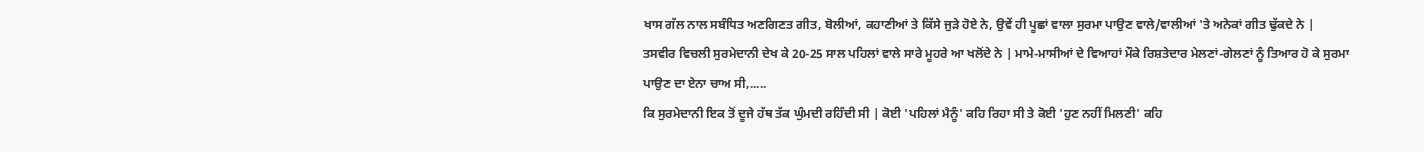ਖਾਸ ਗੱਲ ਨਾਲ ਸਬੰਧਿਤ ਅਣਗਿਣਤ ਗੀਤ, ਬੋਲੀਆਂ, ਕਹਾਣੀਆਂ ਤੇ ਕਿੱਸੇ ਜੁੜੇ ਹੋਏ ਨੇ, ਉਵੇਂ ਹੀ ਪੂਛਾਂ ਵਾਲਾ ਸੁਰਮਾ ਪਾਉਣ ਵਾਲੇ/ਵਾਲੀਆਂ 'ਤੇ ਅਨੇਕਾਂ ਗੀਤ ਢੁੱਕਦੇ ਨੇ |
ਤਸਵੀਰ ਵਿਚਲੀ ਸੁਰਮੇਦਾਨੀ ਦੇਖ ਕੇ 20-25 ਸਾਲ ਪਹਿਲਾਂ ਵਾਲੇ ਸਾਰੇ ਮੂਹਰੇ ਆ ਖਲੋਂਦੇ ਨੇ | ਮਾਮੇ-ਮਾਸੀਆਂ ਦੇ ਵਿਆਹਾਂ ਮੌਕੇ ਰਿਸ਼ਤੇਦਾਰ ਮੇਲਣਾਂ-ਗੇਲਣਾਂ ਨੂੰ ਤਿਆਰ ਹੋ ਕੇ ਸੁਰਮਾ ਪਾਉਣ ਦਾ ਏਨਾ ਚਾਅ ਸੀ,.....
ਕਿ ਸੁਰਮੇਦਾਨੀ ਇਕ ਤੋਂ ਦੂਜੇ ਹੱਥ ਤੱਕ ਘੁੰਮਦੀ ਰਹਿੰਦੀ ਸੀ | ਕੋਈ 'ਪਹਿਲਾਂ ਮੈਨੂੰ' ਕਹਿ ਰਿਹਾ ਸੀ ਤੇ ਕੋਈ 'ਹੁਣ ਨਹੀਂ ਮਿਲਣੀ' ਕਹਿ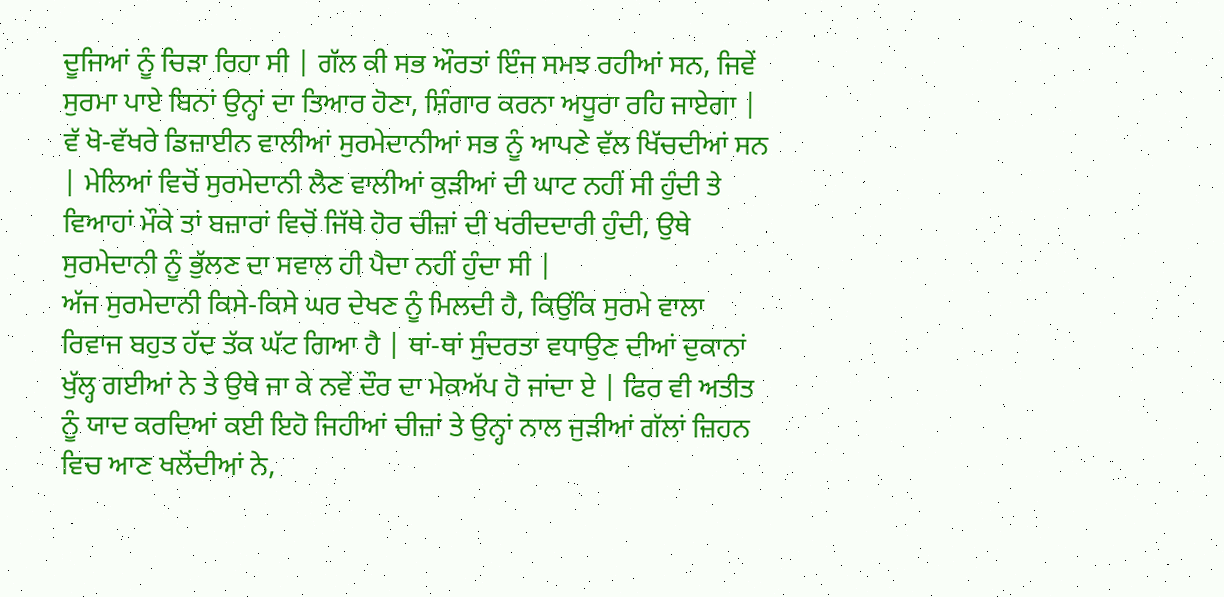ਦੂਜਿਆਂ ਨੂੰ ਚਿੜਾ ਰਿਹਾ ਸੀ | ਗੱਲ ਕੀ ਸਭ ਔਰਤਾਂ ਇੰਜ ਸਮਝ ਰਹੀਆਂ ਸਨ, ਜਿਵੇਂ ਸੁਰਮਾ ਪਾਏ ਬਿਨਾਂ ਉਨ੍ਹਾਂ ਦਾ ਤਿਆਰ ਹੋਣਾ, ਸ਼ਿੰਗਾਰ ਕਰਨਾ ਅਧੂਰਾ ਰਹਿ ਜਾਏਗਾ |
ਵੱ ਖੋ-ਵੱਖਰੇ ਡਿਜ਼ਾਈਨ ਵਾਲੀਆਂ ਸੁਰਮੇਦਾਨੀਆਂ ਸਭ ਨੂੰ ਆਪਣੇ ਵੱਲ ਖਿੱਚਦੀਆਂ ਸਨ | ਮੇਲਿਆਂ ਵਿਚੋਂ ਸੁਰਮੇਦਾਨੀ ਲੈਣ ਵਾਲੀਆਂ ਕੁੜੀਆਂ ਦੀ ਘਾਟ ਨਹੀਂ ਸੀ ਹੁੰਦੀ ਤੇ ਵਿਆਹਾਂ ਮੌਕੇ ਤਾਂ ਬਜ਼ਾਰਾਂ ਵਿਚੋਂ ਜਿੱਥੇ ਹੋਰ ਚੀਜ਼ਾਂ ਦੀ ਖਰੀਦਦਾਰੀ ਹੁੰਦੀ, ਉਥੇ ਸੁਰਮੇਦਾਨੀ ਨੂੰ ਭੁੱਲਣ ਦਾ ਸਵਾਲ ਹੀ ਪੈਦਾ ਨਹੀਂ ਹੁੰਦਾ ਸੀ |
ਅੱਜ ਸੁਰਮੇਦਾਨੀ ਕਿਸੇ-ਕਿਸੇ ਘਰ ਦੇਖਣ ਨੂੰ ਮਿਲਦੀ ਹੈ, ਕਿਉਂਕਿ ਸੁਰਮੇ ਵਾਲਾ ਰਿਵਾਜ ਬਹੁਤ ਹੱਦ ਤੱਕ ਘੱਟ ਗਿਆ ਹੈ | ਥਾਂ-ਥਾਂ ਸੁੰਦਰਤਾ ਵਧਾਉਣ ਦੀਆਂ ਦੁਕਾਨਾਂ ਖੁੱਲ੍ਹ ਗਈਆਂ ਨੇ ਤੇ ਉਥੇ ਜਾ ਕੇ ਨਵੇਂ ਦੌਰ ਦਾ ਮੇਕਅੱਪ ਹੋ ਜਾਂਦਾ ਏ | ਫਿਰ ਵੀ ਅਤੀਤ ਨੂੰ ਯਾਦ ਕਰਦਿਆਂ ਕਈ ਇਹੋ ਜਿਹੀਆਂ ਚੀਜ਼ਾਂ ਤੇ ਉਨ੍ਹਾਂ ਨਾਲ ਜੁੜੀਆਂ ਗੱਲਾਂ ਜ਼ਿਹਨ ਵਿਚ ਆਣ ਖਲੋਂਦੀਆਂ ਨੇ,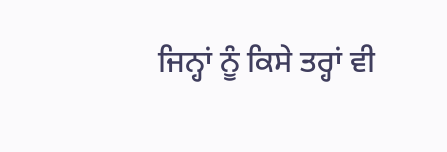ਜਿਨ੍ਹਾਂ ਨੂੰ ਕਿਸੇ ਤਰ੍ਹਾਂ ਵੀ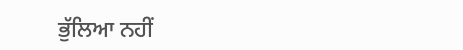ਭੁੱਲਿਆ ਨਹੀਂ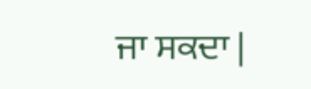ਜਾ ਸਕਦਾ |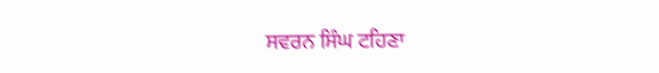ਸਵਰਨ ਸਿੰਘ ਟਹਿਣਾ